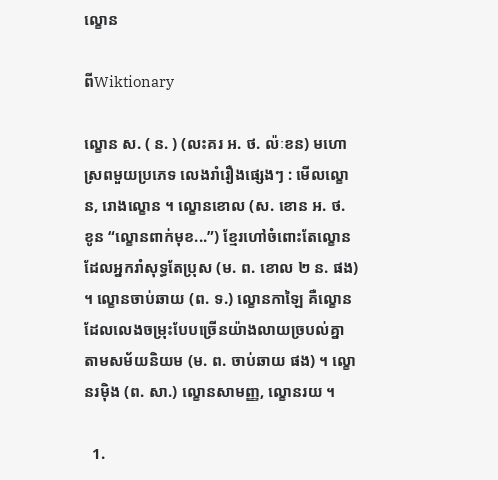ល្ខោន

ពីWiktionary

ល្ខោន ស. ( ន. ) (លះគរ អ. ថ. ល៉ៈខន) មហោស្រពមួយប្រភេទ លេងរាំរឿងផ្សេងៗ : មើលល្ខោន, រោងល្ខោន ។ ល្ខោនខោល (ស. ខោន អ. ថ. ខូន “ល្ខោនពាក់មុខ...”) ខ្មែរហៅចំពោះតែល្ខោនដែលអ្នករាំសុទ្ធតែប្រុស (ម. ព. ខោល ២ ន. ផង) ។ ល្ខោនចាប់ឆាយ (ព. ទ.) ល្ខោនកាឡៃ គឺល្ខោនដែលលេងចម្រុះបែបច្រើនយ៉ាងលាយច្របល់គ្នា តាមសម័យនិយម (ម. ព. ចាប់ឆាយ ផង) ។ ល្ខោនរម៉ិង (ព. សា.) ល្ខោនសាមញ្ញ, ល្ខោនរយ ។

  1.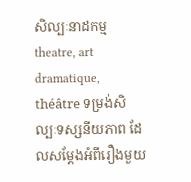សិល្បៈនាដកម្ម theatre, art dramatique, théâtre ទម្រង់សិល្បៈទស្សនីយភាព ដែលសម្ដែងអំពីរឿងមួយ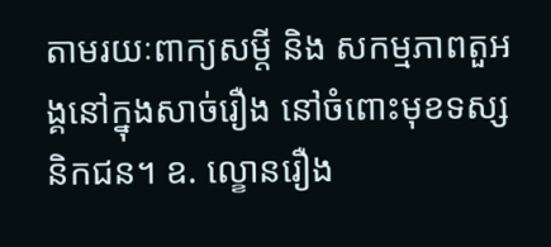តាមរយៈពាក្យសម្ដី និង សកម្មភាពតួអង្គនៅក្នុងសាច់រឿង នៅចំពោះមុខទស្សនិកជន។ ឧ. ល្ខោនរឿង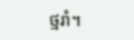ថ្មរាំ។